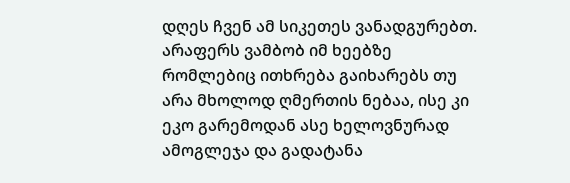დღეს ჩვენ ამ სიკეთეს ვანადგურებთ. არაფერს ვამბობ იმ ხეებზე რომლებიც ითხრება გაიხარებს თუ არა მხოლოდ ღმერთის ნებაა, ისე კი ეკო გარემოდან ასე ხელოვნურად ამოგლეჯა და გადატანა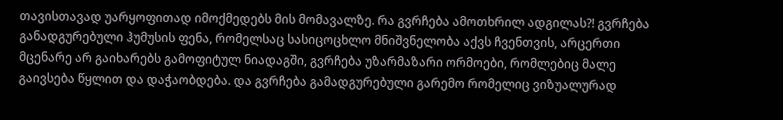თავისთავად უარყოფითად იმოქმედებს მის მომავალზე. რა გვრჩება ამოთხრილ ადგილას?! გვრჩება განადგურებული ჰუმუსის ფენა, რომელსაც სასიცოცხლო მნიშვნელობა აქვს ჩვენთვის, არცერთი მცენარე არ გაიხარებს გამოფიტულ ნიადაგში, გვრჩება უზარმაზარი ორმოები, რომლებიც მალე გაივსება წყლით და დაჭაობდება. და გვრჩება გამადგურებული გარემო რომელიც ვიზუალურად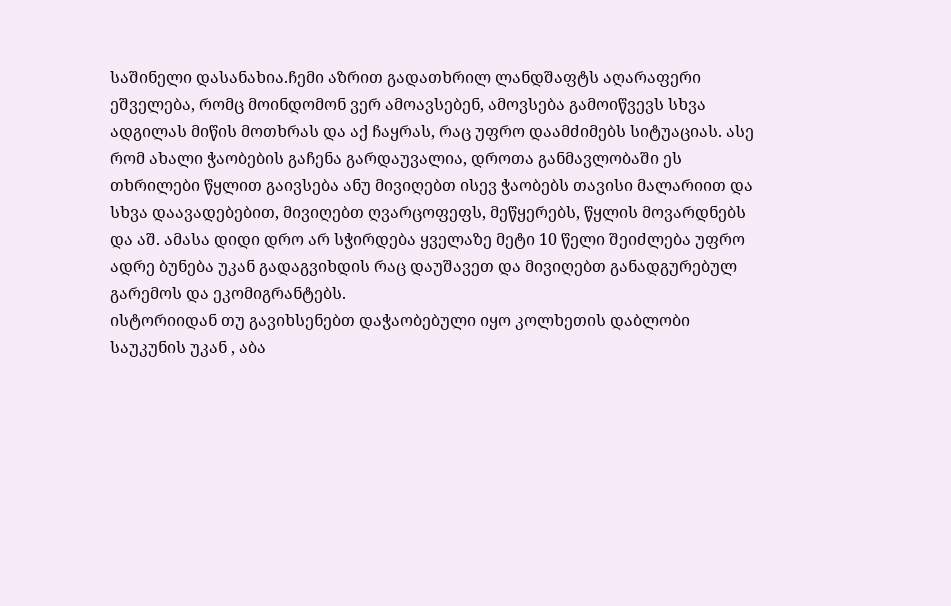საშინელი დასანახია.ჩემი აზრით გადათხრილ ლანდშაფტს აღარაფერი ეშველება, რომც მოინდომონ ვერ ამოავსებენ, ამოვსება გამოიწვევს სხვა ადგილას მიწის მოთხრას და აქ ჩაყრას, რაც უფრო დაამძიმებს სიტუაციას. ასე რომ ახალი ჭაობების გაჩენა გარდაუვალია, დროთა განმავლობაში ეს თხრილები წყლით გაივსება ანუ მივიღებთ ისევ ჭაობებს თავისი მალარიით და სხვა დაავადებებით, მივიღებთ ღვარცოფეფს, მეწყერებს, წყლის მოვარდნებს და აშ. ამასა დიდი დრო არ სჭირდება ყველაზე მეტი 10 წელი შეიძლება უფრო ადრე ბუნება უკან გადაგვიხდის რაც დაუშავეთ და მივიღებთ განადგურებულ გარემოს და ეკომიგრანტებს.
ისტორიიდან თუ გავიხსენებთ დაჭაობებული იყო კოლხეთის დაბლობი საუკუნის უკან , აბა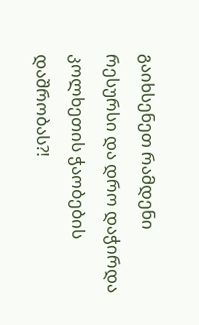გაიხსენეთ რამდენი რესურსი და დრო დაჭირდა კოლხეთის ჭაობების დაშრობას?!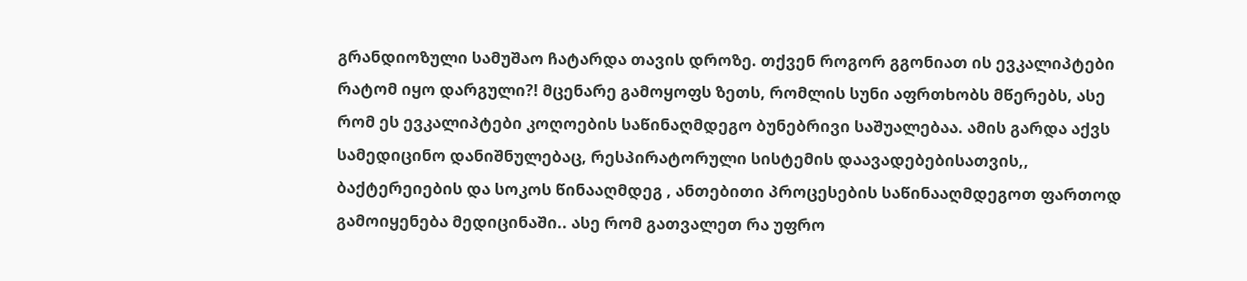გრანდიოზული სამუშაო ჩატარდა თავის დროზე. თქვენ როგორ გგონიათ ის ევკალიპტები რატომ იყო დარგული?! მცენარე გამოყოფს ზეთს, რომლის სუნი აფრთხობს მწერებს, ასე რომ ეს ევკალიპტები კოღოების საწინაღმდეგო ბუნებრივი საშუალებაა. ამის გარდა აქვს სამედიცინო დანიშნულებაც, რესპირატორული სისტემის დაავადებებისათვის,, ბაქტერეიების და სოკოს წინააღმდეგ , ანთებითი პროცესების საწინააღმდეგოთ ფართოდ გამოიყენება მედიცინაში.. ასე რომ გათვალეთ რა უფრო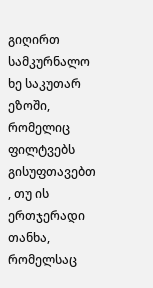გიღირთ სამკურნალო ხე საკუთარ ეზოში, რომელიც ფილტვებს გისუფთავებთ , თუ ის ერთჯერადი თანხა, რომელსაც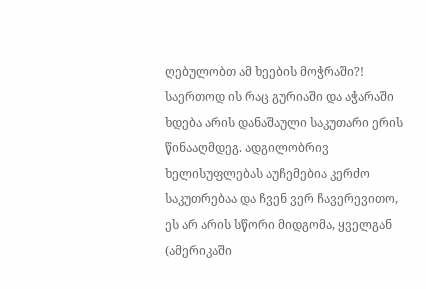ღებულობთ ამ ხეების მოჭრაში?!
საერთოდ ის რაც გურიაში და აჭარაში ხდება არის დანაშაული საკუთარი ერის წინააღმდეგ. ადგილობრივ ხელისუფლებას აუჩემებია კერძო საკუთრებაა და ჩვენ ვერ ჩავერევითო, ეს არ არის სწორი მიდგომა, ყველგან (ამერიკაში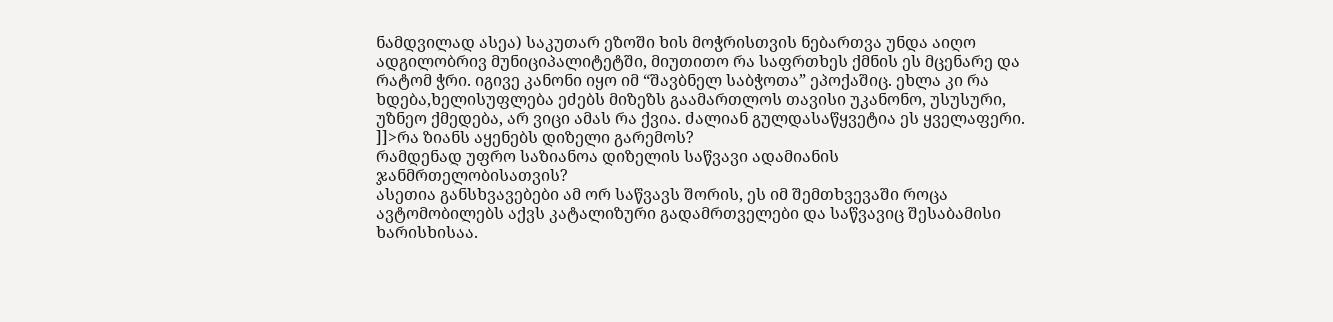ნამდვილად ასეა) საკუთარ ეზოში ხის მოჭრისთვის ნებართვა უნდა აიღო ადგილობრივ მუნიციპალიტეტში, მიუთითო რა საფრთხეს ქმნის ეს მცენარე და რატომ ჭრი. იგივე კანონი იყო იმ “შავბნელ საბჭოთა” ეპოქაშიც. ეხლა კი რა ხდება,ხელისუფლება ეძებს მიზეზს გაამართლოს თავისი უკანონო, უსუსური, უზნეო ქმედება, არ ვიცი ამას რა ქვია. ძალიან გულდასაწყვეტია ეს ყველაფერი.
]]>რა ზიანს აყენებს დიზელი გარემოს?
რამდენად უფრო საზიანოა დიზელის საწვავი ადამიანის ჯანმრთელობისათვის?
ასეთია განსხვავებები ამ ორ საწვავს შორის, ეს იმ შემთხვევაში როცა ავტომობილებს აქვს კატალიზური გადამრთველები და საწვავიც შესაბამისი ხარისხისაა.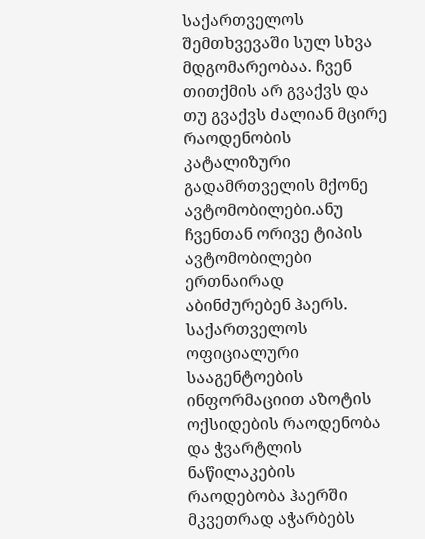საქართველოს შემთხვევაში სულ სხვა მდგომარეობაა. ჩვენ თითქმის არ გვაქვს და თუ გვაქვს ძალიან მცირე რაოდენობის კატალიზური გადამრთველის მქონე ავტომობილები.ანუ ჩვენთან ორივე ტიპის ავტომობილები ერთნაირად აბინძურებენ ჰაერს. საქართველოს ოფიციალური სააგენტოების ინფორმაციით აზოტის ოქსიდების რაოდენობა და ჭვარტლის ნაწილაკების რაოდებობა ჰაერში მკვეთრად აჭარბებს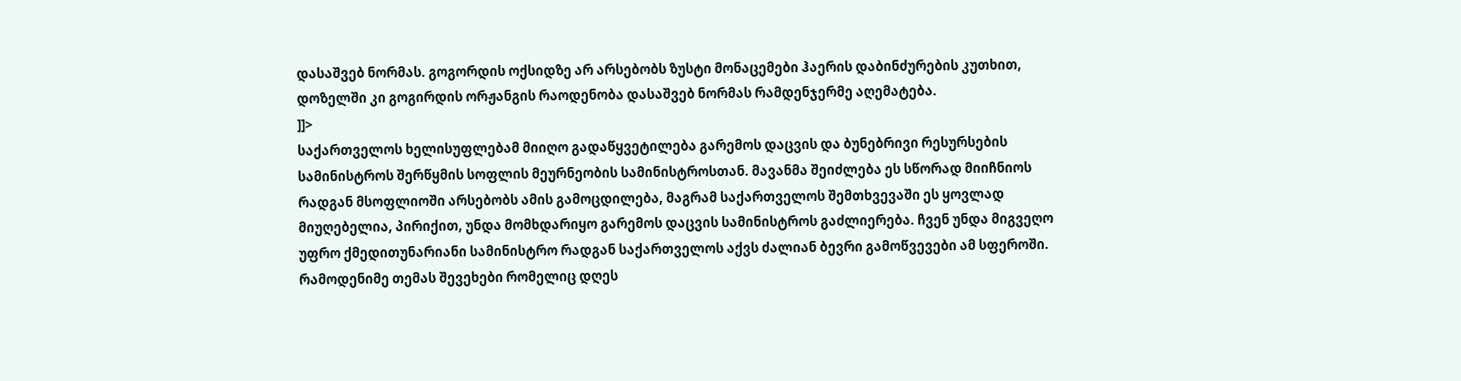დასაშვებ ნორმას. გოგორდის ოქსიდზე არ არსებობს ზუსტი მონაცემები ჰაერის დაბინძურების კუთხით, დოზელში კი გოგირდის ორჟანგის რაოდენობა დასაშვებ ნორმას რამდენჯერმე აღემატება.
]]>
საქართველოს ხელისუფლებამ მიიღო გადაწყვეტილება გარემოს დაცვის და ბუნებრივი რესურსების სამინისტროს შერწყმის სოფლის მეურნეობის სამინისტროსთან. მავანმა შეიძლება ეს სწორად მიიჩნიოს რადგან მსოფლიოში არსებობს ამის გამოცდილება, მაგრამ საქართველოს შემთხვევაში ეს ყოვლად მიუღებელია, პირიქით, უნდა მომხდარიყო გარემოს დაცვის სამინისტროს გაძლიერება. ჩვენ უნდა მიგვეღო უფრო ქმედითუნარიანი სამინისტრო რადგან საქართველოს აქვს ძალიან ბევრი გამოწვევები ამ სფეროში. რამოდენიმე თემას შევეხები რომელიც დღეს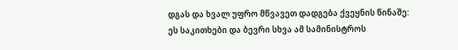დგას და ხვალ უფრო მწვავეთ დადგება ქვეყნის წინაშე:
ეს საკითხები და ბევრი სხვა ამ სამინისტროს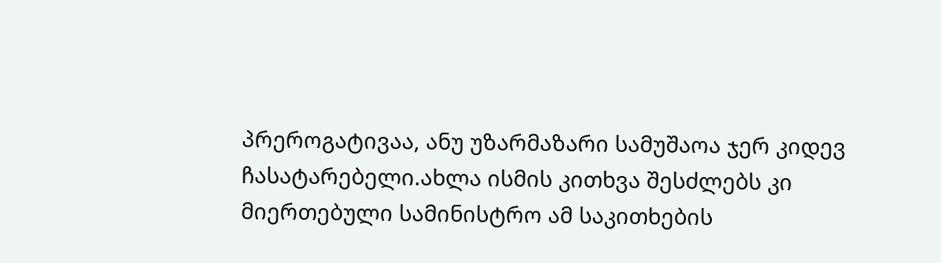პრეროგატივაა, ანუ უზარმაზარი სამუშაოა ჯერ კიდევ ჩასატარებელი.ახლა ისმის კითხვა შესძლებს კი მიერთებული სამინისტრო ამ საკითხების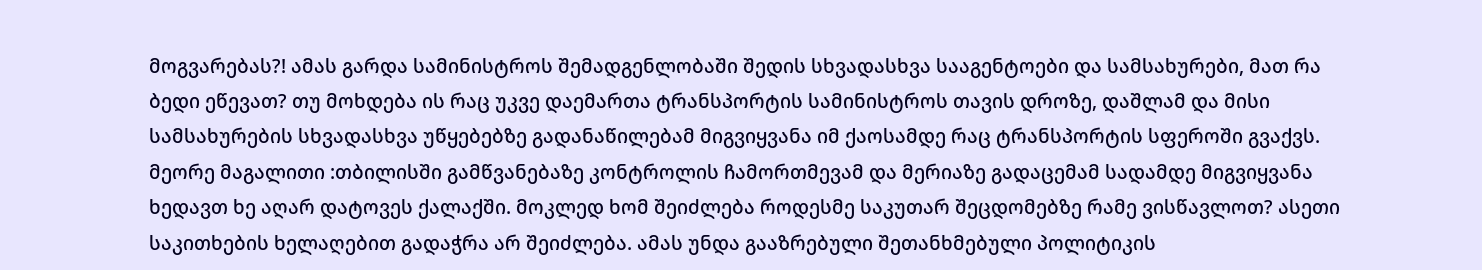მოგვარებას?! ამას გარდა სამინისტროს შემადგენლობაში შედის სხვადასხვა სააგენტოები და სამსახურები, მათ რა ბედი ეწევათ? თუ მოხდება ის რაც უკვე დაემართა ტრანსპორტის სამინისტროს თავის დროზე, დაშლამ და მისი სამსახურების სხვადასხვა უწყებებზე გადანაწილებამ მიგვიყვანა იმ ქაოსამდე რაც ტრანსპორტის სფეროში გვაქვს. მეორე მაგალითი :თბილისში გამწვანებაზე კონტროლის ჩამორთმევამ და მერიაზე გადაცემამ სადამდე მიგვიყვანა ხედავთ ხე აღარ დატოვეს ქალაქში. მოკლედ ხომ შეიძლება როდესმე საკუთარ შეცდომებზე რამე ვისწავლოთ? ასეთი საკითხების ხელაღებით გადაჭრა არ შეიძლება. ამას უნდა გააზრებული შეთანხმებული პოლიტიკის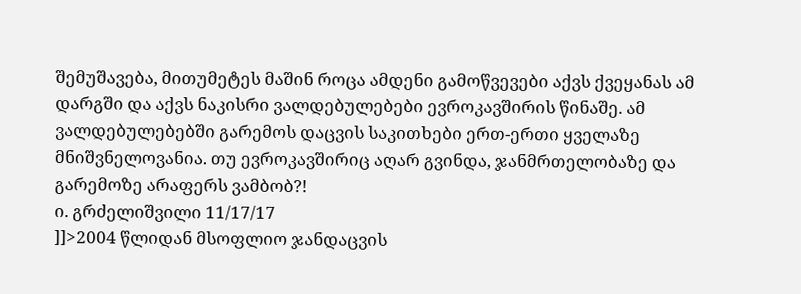შემუშავება, მითუმეტეს მაშინ როცა ამდენი გამოწვევები აქვს ქვეყანას ამ დარგში და აქვს ნაკისრი ვალდებულებები ევროკავშირის წინაშე. ამ ვალდებულებებში გარემოს დაცვის საკითხები ერთ-ერთი ყველაზე მნიშვნელოვანია. თუ ევროკავშირიც აღარ გვინდა, ჯანმრთელობაზე და გარემოზე არაფერს ვამბობ?!
ი. გრძელიშვილი 11/17/17
]]>2004 წლიდან მსოფლიო ჯანდაცვის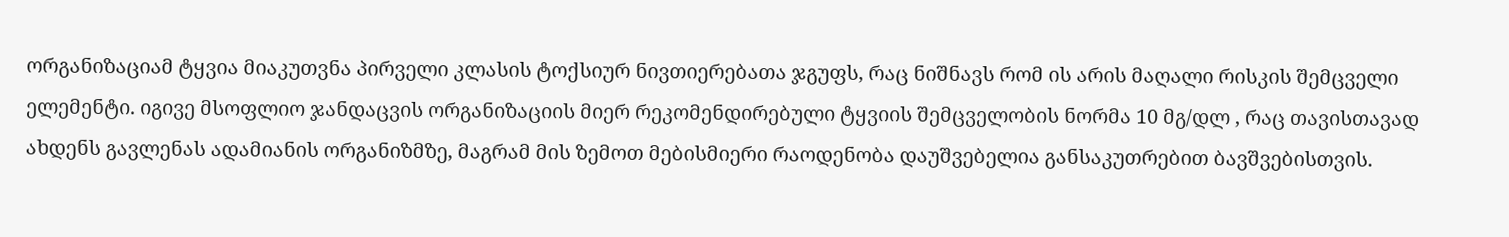ორგანიზაციამ ტყვია მიაკუთვნა პირველი კლასის ტოქსიურ ნივთიერებათა ჯგუფს, რაც ნიშნავს რომ ის არის მაღალი რისკის შემცველი ელემენტი. იგივე მსოფლიო ჯანდაცვის ორგანიზაციის მიერ რეკომენდირებული ტყვიის შემცველობის ნორმა 10 მგ/დლ , რაც თავისთავად ახდენს გავლენას ადამიანის ორგანიზმზე, მაგრამ მის ზემოთ მებისმიერი რაოდენობა დაუშვებელია განსაკუთრებით ბავშვებისთვის.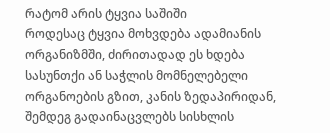რატომ არის ტყვია საშიში
როდესაც ტყვია მოხვდება ადამიანის ორგანიზმში, ძირითადად ეს ხდება სასუნთქი ან საჭლის მომნელებელი ორგანოების გზით, კანის ზედაპირიდან, შემდეგ გადაინაცვლებს სისხლის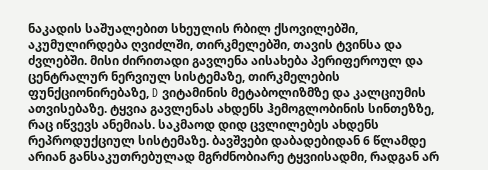ნაკადის საშუალებით სხეულის რბილ ქსოვილებში, აკუმულირდება ღვიძლში, თირკმელებში, თავის ტვინსა და ძვლებში. მისი ძირითადი გავლენა აისახება პერიფეროულ და ცენტრალურ ნერვიულ სისტემაზე, თირკმელების ფუნქციონირებაზე, D ვიტამინის მეტაბოლიზმზე და კალციუმის ათვისებაზე. ტყვია გავლენას ახდენს ჰემოგლობინის სინთეზზე, რაც იწვევს ანემიას. საკმაოდ დიდ ცვლილებეს ახდენს რეპროდუქციულ სისტემაზე. ბავშვები დაბადებიდან 6 წლამდე არიან განსაკუთრებულად მგრძნობიარე ტყვიისადმი, რადგან არ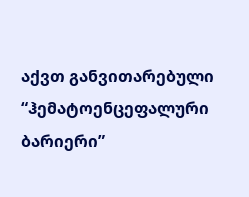აქვთ განვითარებული “ჰემატოენცეფალური ბარიერი”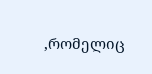,რომელიც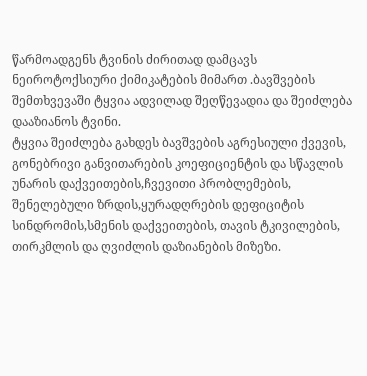წარმოადგენს ტვინის ძირითად დამცავს ნეიროტოქსიური ქიმიკატების მიმართ .ბავშვების შემთხვევაში ტყვია ადვილად შეღწევადია და შეიძლება დააზიანოს ტვინი.
ტყვია შეიძლება გახდეს ბავშვების აგრესიული ქვევის, გონებრივი განვითარების კოეფიციენტის და სწავლის უნარის დაქვეითების,ჩვევითი პრობლემების, შენელებული ზრდის,ყურადღრების დეფიციტის სინდრომის,სმენის დაქვეითების, თავის ტკივილების, თირკმლის და ღვიძლის დაზიანების მიზეზი.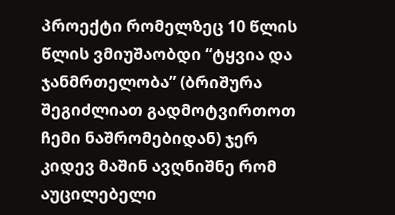პროექტი რომელზეც 10 წლის წლის ვმიუშაობდი “ტყვია და ჯანმრთელობა” (ბრიშურა შეგიძლიათ გადმოტვირთოთ ჩემი ნაშრომებიდან) ჯერ კიდევ მაშინ ავღნიშნე რომ აუცილებელი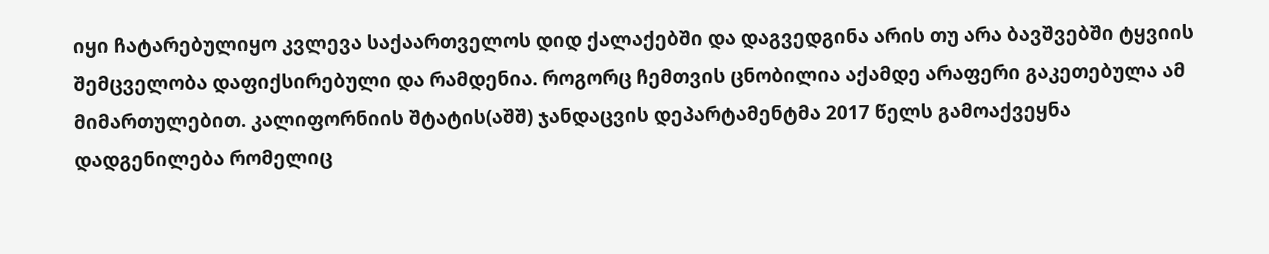იყი ჩატარებულიყო კვლევა საქაართველოს დიდ ქალაქებში და დაგვედგინა არის თუ არა ბავშვებში ტყვიის შემცველობა დაფიქსირებული და რამდენია. როგორც ჩემთვის ცნობილია აქამდე არაფერი გაკეთებულა ამ მიმართულებით. კალიფორნიის შტატის(აშშ) ჯანდაცვის დეპარტამენტმა 2017 წელს გამოაქვეყნა დადგენილება რომელიც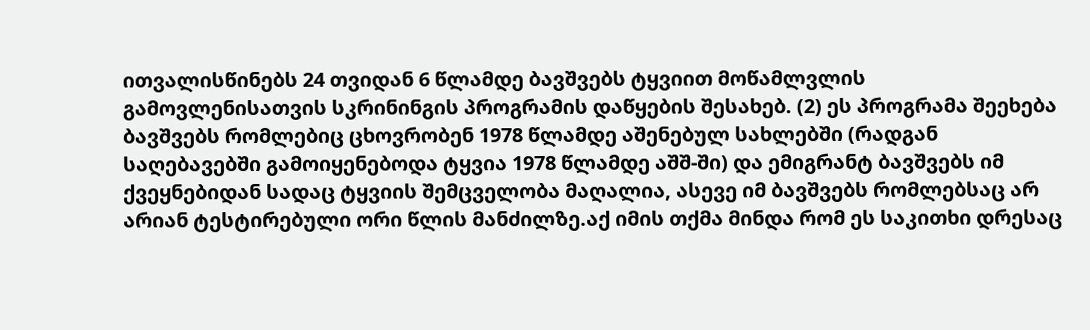ითვალისწინებს 24 თვიდან 6 წლამდე ბავშვებს ტყვიით მოწამლვლის გამოვლენისათვის სკრინინგის პროგრამის დაწყების შესახებ. (2) ეს პროგრამა შეეხება ბავშვებს რომლებიც ცხოვრობენ 1978 წლამდე აშენებულ სახლებში (რადგან საღებავებში გამოიყენებოდა ტყვია 1978 წლამდე აშშ-ში) და ემიგრანტ ბავშვებს იმ ქვეყნებიდან სადაც ტყვიის შემცველობა მაღალია, ასევე იმ ბავშვებს რომლებსაც არ არიან ტესტირებული ორი წლის მანძილზე.აქ იმის თქმა მინდა რომ ეს საკითხი დრესაც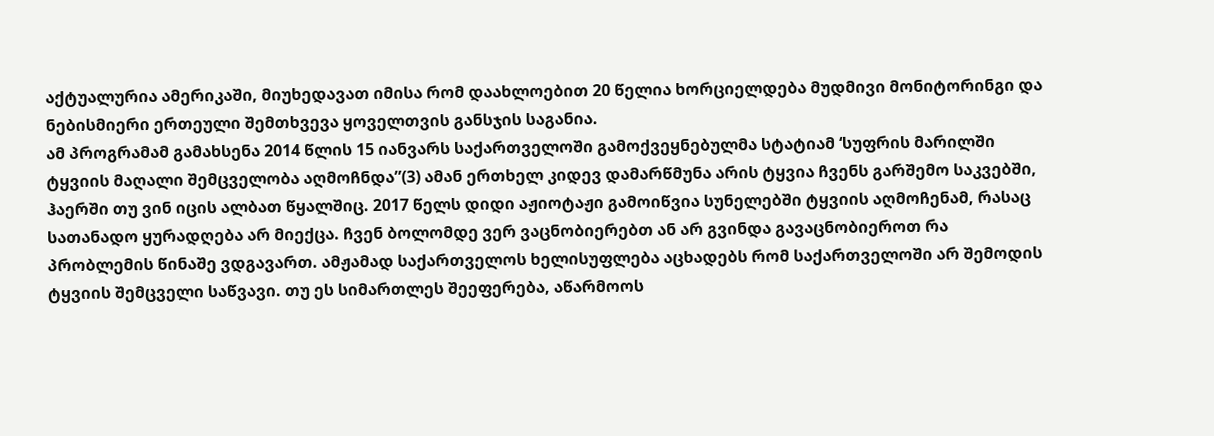აქტუალურია ამერიკაში, მიუხედავათ იმისა რომ დაახლოებით 20 წელია ხორციელდება მუდმივი მონიტორინგი და ნებისმიერი ერთეული შემთხვევა ყოველთვის განსჯის საგანია.
ამ პროგრამამ გამახსენა 2014 წლის 15 იანვარს საქართველოში გამოქვეყნებულმა სტატიამ ‘სუფრის მარილში ტყვიის მაღალი შემცველობა აღმოჩნდა”(3) ამან ერთხელ კიდევ დამარწმუნა არის ტყვია ჩვენს გარშემო საკვებში, ჰაერში თუ ვინ იცის ალბათ წყალშიც. 2017 წელს დიდი აჟიოტაჟი გამოიწვია სუნელებში ტყვიის აღმოჩენამ, რასაც სათანადო ყურადღება არ მიექცა. ჩვენ ბოლომდე ვერ ვაცნობიერებთ ან არ გვინდა გავაცნობიეროთ რა პრობლემის წინაშე ვდგავართ. ამჟამად საქართველოს ხელისუფლება აცხადებს რომ საქართველოში არ შემოდის ტყვიის შემცველი საწვავი. თუ ეს სიმართლეს შეეფერება, აწარმოოს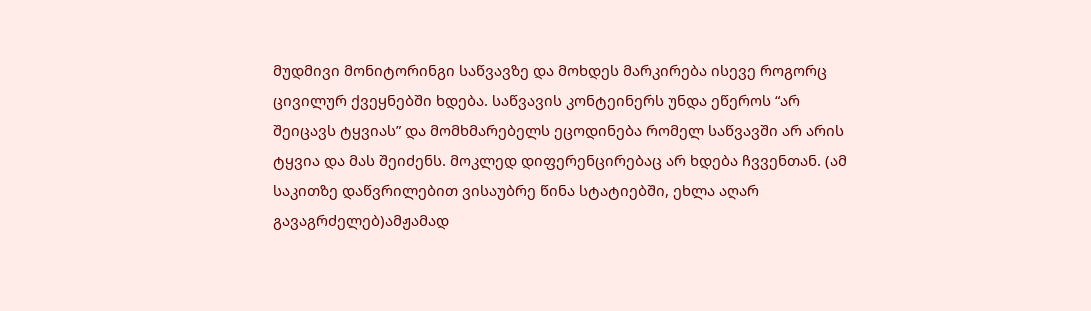მუდმივი მონიტორინგი საწვავზე და მოხდეს მარკირება ისევე როგორც ცივილურ ქვეყნებში ხდება. საწვავის კონტეინერს უნდა ეწეროს “არ შეიცავს ტყვიას” და მომხმარებელს ეცოდინება რომელ საწვავში არ არის ტყვია და მას შეიძენს. მოკლედ დიფერენცირებაც არ ხდება ჩვვენთან. (ამ საკითზე დაწვრილებით ვისაუბრე წინა სტატიებში, ეხლა აღარ გავაგრძელებ)ამჟამად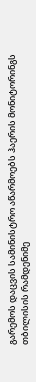გარემოს დაცვის სამინისტრო აწარმოებს ჰაერის მონიტორინგს თბილისის რამდენიმე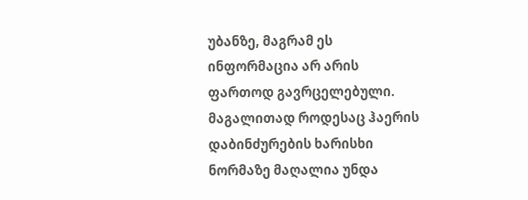უბანზე, მაგრამ ეს ინფორმაცია არ არის ფართოდ გავრცელებული. მაგალითად როდესაც ჰაერის დაბინძურების ხარისხი ნორმაზე მაღალია უნდა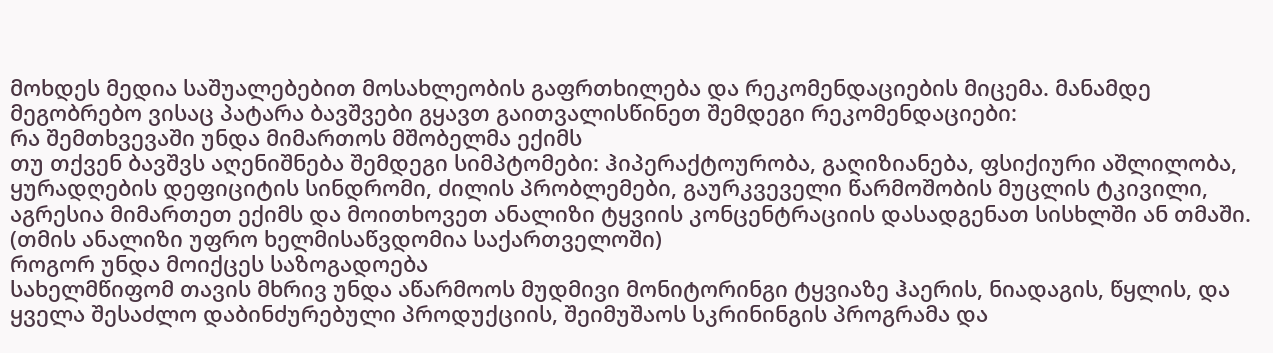მოხდეს მედია საშუალებებით მოსახლეობის გაფრთხილება და რეკომენდაციების მიცემა. მანამდე მეგობრებო ვისაც პატარა ბავშვები გყავთ გაითვალისწინეთ შემდეგი რეკომენდაციები:
რა შემთხვევაში უნდა მიმართოს მშობელმა ექიმს
თუ თქვენ ბავშვს აღენიშნება შემდეგი სიმპტომები: ჰიპერაქტოურობა, გაღიზიანება, ფსიქიური აშლილობა, ყურადღების დეფიციტის სინდრომი, ძილის პრობლემები, გაურკვეველი წარმოშობის მუცლის ტკივილი, აგრესია მიმართეთ ექიმს და მოითხოვეთ ანალიზი ტყვიის კონცენტრაციის დასადგენათ სისხლში ან თმაში. (თმის ანალიზი უფრო ხელმისაწვდომია საქართველოში)
როგორ უნდა მოიქცეს საზოგადოება
სახელმწიფომ თავის მხრივ უნდა აწარმოოს მუდმივი მონიტორინგი ტყვიაზე ჰაერის, ნიადაგის, წყლის, და ყველა შესაძლო დაბინძურებული პროდუქციის, შეიმუშაოს სკრინინგის პროგრამა და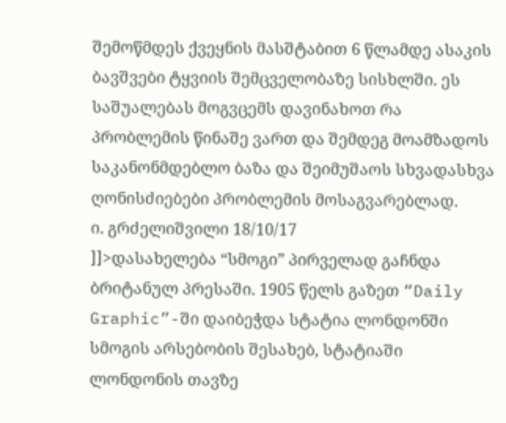შემოწმდეს ქვეყნის მასშტაბით 6 წლამდე ასაკის ბავშვები ტყვიის შემცველობაზე სისხლში. ეს საშუალებას მოგვცემს დავინახოთ რა პრობლემის წინაშე ვართ და შემდეგ მოამზადოს საკანონმდებლო ბაზა და შეიმუშაოს სხვადასხვა ღონისძიებები პრობლემის მოსაგვარებლად.
ი. გრძელიშვილი 18/10/17
]]>დასახელება “სმოგი” პირველად გაჩნდა ბრიტანულ პრესაში. 1905 წელს გაზეთ “Daily Graphic”-ში დაიბეჭდა სტატია ლონდონში სმოგის არსებობის შესახებ, სტატიაში ლონდონის თავზე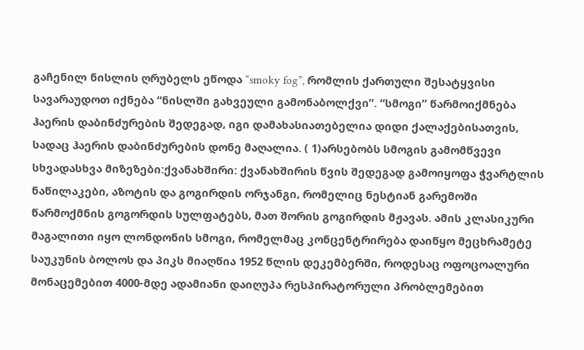გაჩენილ ნისლის ღრუბელს ეწოდა “smoky fog”, რომლის ქართული შესატყვისი სავარაუდოთ იქნება “ნისლში გახვეული გამონაბოლქვი”. “სმოგი” წარმოიქმნება ჰაერის დაბინძურების შედეგად, იგი დამახასიათებელია დიდი ქალაქებისათვის, სადაც ჰაერის დაბინძურების დონე მაღალია. ( 1)არსებობს სმოგის გამომწვევი სხვადასხვა მიზეზები:ქვანახშირი: ქვანახშირის წვის შედეგად გამოიყოფა ჭვარტლის ნაწილაკები, აზოტის და გოგირდის ორჯანგი, რომელიც ნესტიან გარემოში წარმოქმნის გოგორდის სულფატებს, მათ შორის გოგირდის მჟავას. ამის კლასიკური მაგალითი იყო ლონდონის სმოგი, რომელმაც კონცენტრირება დაიწყო მეცხრამეტე საუკუნის ბოლოს და პიკს მიაღწია 1952 წლის დეკემბერში, როდესაც ოფოცოალური მონაცემებით 4000-მდე ადამიანი დაიღუპა რესპირატორული პრობლემებით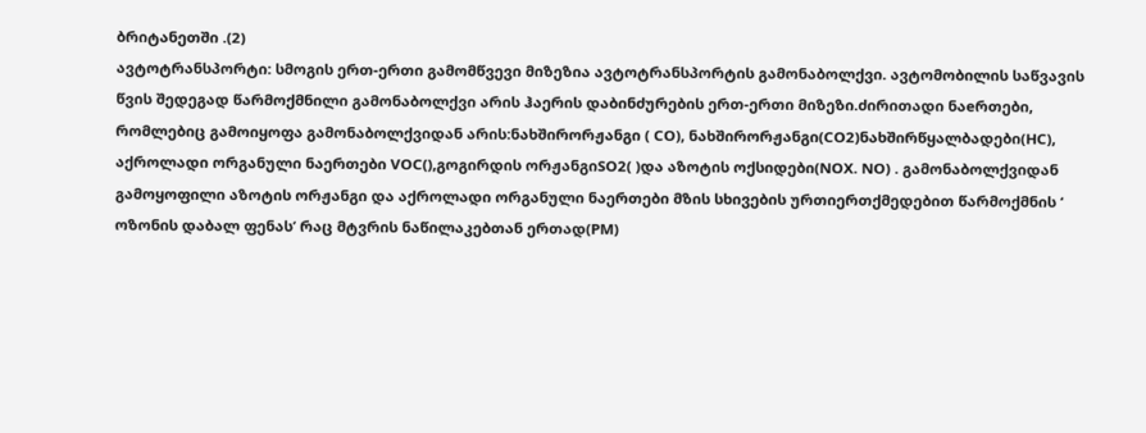ბრიტანეთში .(2)
ავტოტრანსპორტი: სმოგის ერთ-ერთი გამომწვევი მიზეზია ავტოტრანსპორტის გამონაბოლქვი. ავტომობილის საწვავის წვის შედეგად წარმოქმნილი გამონაბოლქვი არის ჰაერის დაბინძურების ერთ-ერთი მიზეზი.ძირითადი ნაeრთები, რომლებიც გამოიყოფა გამონაბოლქვიდან არის:ნახშირორჟანგი ( CO), ნახშირორჟანგი(CO2)ნახშირწყალბადები(HC), აქროლადი ორგანული ნაერთები VOC(),გოგირდის ორჟანგიSO2( )და აზოტის ოქსიდები(NOX. NO) . გამონაბოლქვიდან გამოყოფილი აზოტის ორჟანგი და აქროლადი ორგანული ნაერთები მზის სხივების ურთიერთქმედებით წარმოქმნის ‘ ოზონის დაბალ ფენას’ რაც მტვრის ნაწილაკებთან ერთად(PM)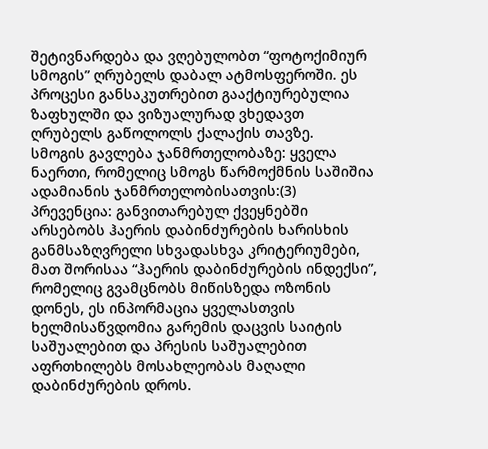შეტივნარდება და ვღებულობთ “ფოტოქიმიურ სმოგის” ღრუბელს დაბალ ატმოსფეროში. ეს პროცესი განსაკუთრებით გააქტიურებულია ზაფხულში და ვიზუალურად ვხედავთ ღრუბელს გაწოლოლს ქალაქის თავზე.
სმოგის გავლება ჯანმრთელობაზე: ყველა ნაერთი, რომელიც სმოგს წარმოქმნის საშიშია ადამიანის ჯანმრთელობისათვის:(3)
პრევენცია: განვითარებულ ქვეყნებში არსებობს ჰაერის დაბინძურების ხარისხის განმსაზღვრელი სხვადასხვა კრიტერიუმები, მათ შორისაა “ჰაერის დაბინძურების ინდექსი”, რომელიც გვამცნობს მიწისზედა ოზონის დონეს, ეს ინპორმაცია ყველასთვის ხელმისაწვდომია გარემის დაცვის საიტის საშუალებით და პრესის საშუალებით აფრთხილებს მოსახლეობას მაღალი დაბინძურების დროს.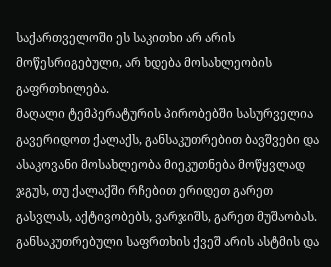საქართველოში ეს საკითხი არ არის მოწესრიგებული, არ ხდება მოსახლეობის გაფრთხილება.
მაღალი ტემპერატურის პირობებში სასურველია გავერიდოთ ქალაქს, განსაკუთრებით ბავშვები და ასაკოვანი მოსახლეობა მიეკუთნება მოწყვლად ჯგუს, თუ ქალაქში რჩებით ერიდეთ გარეთ გასვლას, აქტივობებს, ვარჯიშს, გარეთ მუშაობას. განსაკუთრებული საფრთხის ქვეშ არის ასტმის და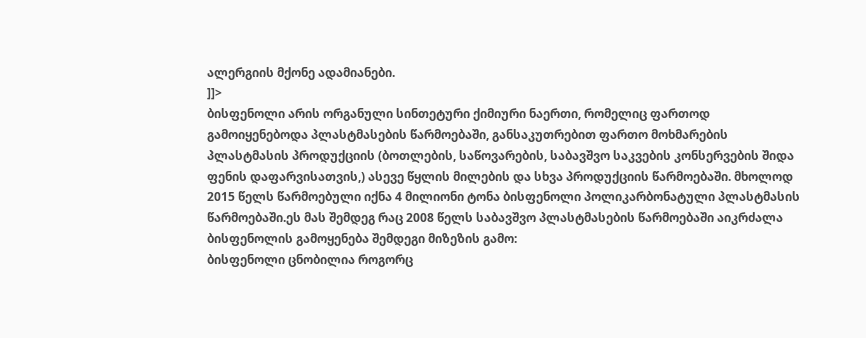ალერგიის მქონე ადამიანები.
]]>
ბისფენოლი არის ორგანული სინთეტური ქიმიური ნაერთი, რომელიც ფართოდ გამოიყენებოდა პლასტმასების წარმოებაში, განსაკუთრებით ფართო მოხმარების პლასტმასის პროდუქციის (ბოთლების, საწოვარების, საბავშვო საკვების კონსერვების შიდა ფენის დაფარვისათვის,) ასევე წყლის მილების და სხვა პროდუქციის წარმოებაში. მხოლოდ 2015 წელს წარმოებული იქნა 4 მილიონი ტონა ბისფენოლი პოლიკარბონატული პლასტმასის წარმოებაში.ეს მას შემდეგ რაც 2008 წელს საბავშვო პლასტმასების წარმოებაში აიკრძალა ბისფენოლის გამოყენება შემდეგი მიზეზის გამო:
ბისფენოლი ცნობილია როგორც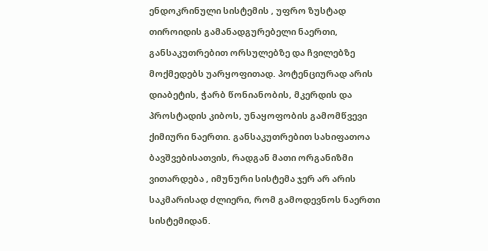ენდოკრინული სისტემის , უფრო ზუსტად თიროიდის გამანადგურებელი ნაერთი, განსაკუთრებით ორსულებზე და ჩვილებზე მოქმედებს უარყოფითად. პოტენციურად არის დიაბეტის, ჭარბ წონიანობის, მკერდის და პროსტადის კიბოს, უნაყოფობის გამომწვევი ქიმიური ნაერთი. განსაკუთრებით სახიფათოა ბავშვებისათვის, რადგან მათი ორგანიზმი ვითარდება , იმუნური სისტემა ჯერ არ არის საკმარისად ძლიერი, რომ გამოდევნოს ნაერთი სისტემიდან.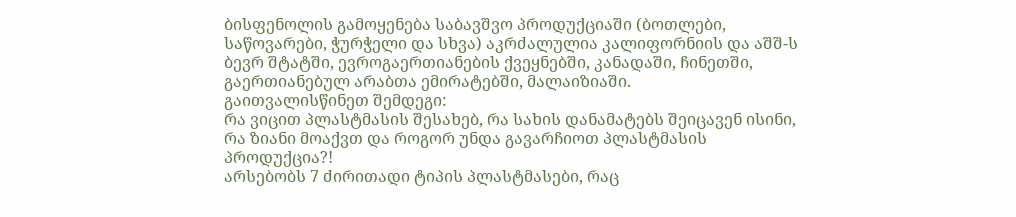ბისფენოლის გამოყენება საბავშვო პროდუქციაში (ბოთლები, საწოვარები, ჭურჭელი და სხვა) აკრძალულია კალიფორნიის და აშშ-ს ბევრ შტატში, ევროგაერთიანების ქვეყნებში, კანადაში, ჩინეთში, გაერთიანებულ არაბთა ემირატებში, მალაიზიაში.
გაითვალისწინეთ შემდეგი:
რა ვიცით პლასტმასის შესახებ, რა სახის დანამატებს შეიცავენ ისინი, რა ზიანი მოაქვთ და როგორ უნდა გავარჩიოთ პლასტმასის პროდუქცია?!
არსებობს 7 ძირითადი ტიპის პლასტმასები, რაც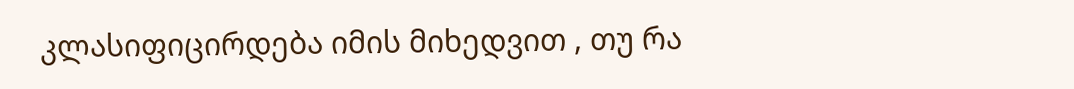კლასიფიცირდება იმის მიხედვით , თუ რა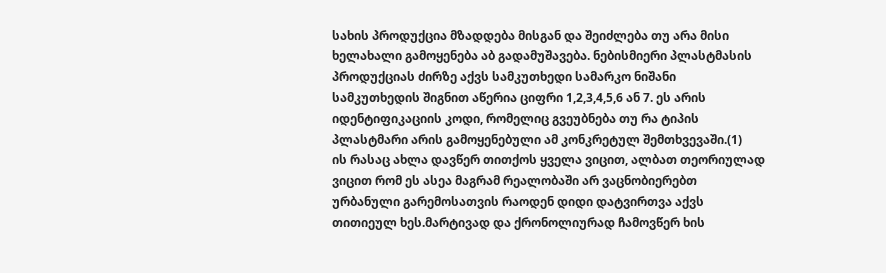სახის პროდუქცია მზადდება მისგან და შეიძლება თუ არა მისი ხელახალი გამოყენება აბ გადამუშავება. ნებისმიერი პლასტმასის პროდუქციას ძირზე აქვს სამკუთხედი სამარკო ნიშანი სამკუთხედის შიგნით აწერია ციფრი 1,2,3,4,5,6 ან 7. ეს არის იდენტიფიკაციის კოდი, რომელიც გვეუბნება თუ რა ტიპის პლასტმარი არის გამოყენებული ამ კონკრეტულ შემთხვევაში.(1)
ის რასაც ახლა დავწერ თითქოს ყველა ვიცით, ალბათ თეორიულად ვიცით რომ ეს ასეა მაგრამ რეალობაში არ ვაცნობიერებთ ურბანული გარემოსათვის რაოდენ დიდი დატვირთვა აქვს თითიეულ ხეს.მარტივად და ქრონოლიურად ჩამოვწერ ხის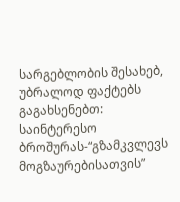სარგებლობის შესახებ, უბრალოდ ფაქტებს გაგახსენებთ:
საინტერესო ბროშურას-“გზამკვლევს მოგზაურებისათვის”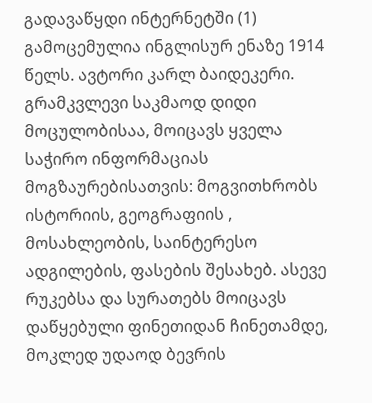გადავაწყდი ინტერნეტში (1) გამოცემულია ინგლისურ ენაზე 1914 წელს. ავტორი კარლ ბაიდეკერი. გრამკვლევი საკმაოდ დიდი მოცულობისაა, მოიცავს ყველა საჭირო ინფორმაციას მოგზაურებისათვის: მოგვითხრობს ისტორიის, გეოგრაფიის , მოსახლეობის, საინტერესო ადგილების, ფასების შესახებ. ასევე რუკებსა და სურათებს მოიცავს დაწყებული ფინეთიდან ჩინეთამდე, მოკლედ უდაოდ ბევრის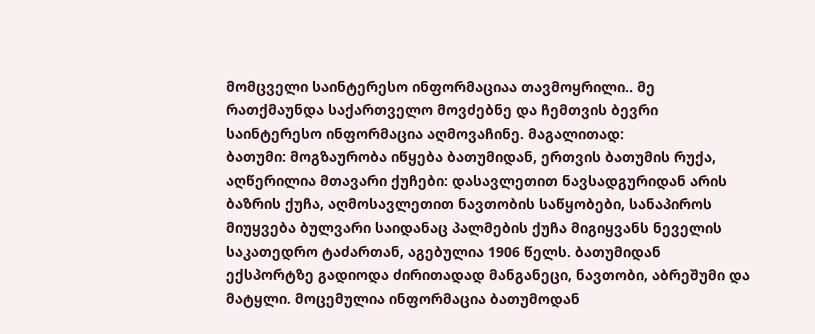მომცველი საინტერესო ინფორმაციაა თავმოყრილი.. მე რათქმაუნდა საქართველო მოვძებნე და ჩემთვის ბევრი საინტერესო ინფორმაცია აღმოვაჩინე. მაგალითად:
ბათუმი: მოგზაურობა იწყება ბათუმიდან, ერთვის ბათუმის რუქა, აღწერილია მთავარი ქუჩები: დასავლეთით ნავსადგურიდან არის ბაზრის ქუჩა, აღმოსავლეთით ნავთობის საწყობები, სანაპიროს მიუყვება ბულვარი საიდანაც პალმების ქუჩა მიგიყვანს ნეველის საკათედრო ტაძართან, აგებულია 1906 წელს. ბათუმიდან ექსპორტზე გადიოდა ძირითადად მანგანეცი, ნავთობი, აბრეშუმი და მატყლი. მოცემულია ინფორმაცია ბათუმოდან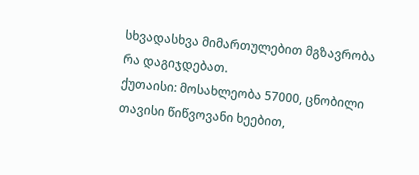სხვადასხვა მიმართულებით მგზავრობა რა დაგიჯდებათ.
ქუთაისი: მოსახლეობა 57000, ცნობილი თავისი წიწვოვანი ხეებით,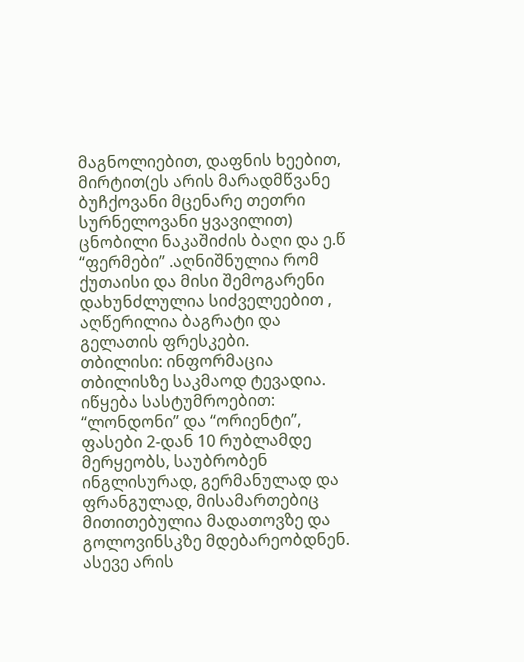მაგნოლიებით, დაფნის ხეებით, მირტით(ეს არის მარადმწვანე ბუჩქოვანი მცენარე თეთრი სურნელოვანი ყვავილით) ცნობილი ნაკაშიძის ბაღი და ე.წ “ფერმები” .აღნიშნულია რომ ქუთაისი და მისი შემოგარენი დახუნძლულია სიძველეებით , აღწერილია ბაგრატი და გელათის ფრესკები.
თბილისი: ინფორმაცია თბილისზე საკმაოდ ტევადია. იწყება სასტუმროებით: “ლონდონი” და “ორიენტი”, ფასები 2-დან 10 რუბლამდე მერყეობს, საუბრობენ ინგლისურად, გერმანულად და ფრანგულად, მისამართებიც მითითებულია მადათოვზე და გოლოვინსკზე მდებარეობდნენ. ასევე არის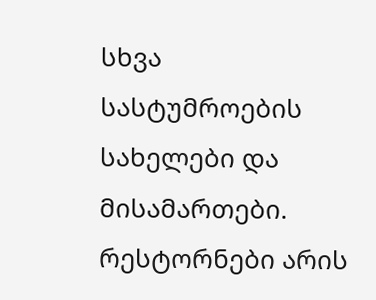სხვა სასტუმროების სახელები და მისამართები. რესტორნები არის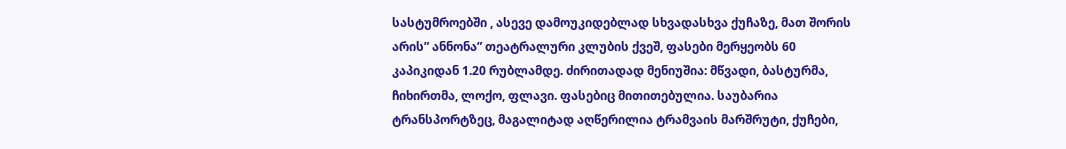სასტუმროებში , ასევე დამოუკიდებლად სხვადასხვა ქუჩაზე, მათ შორის არის” ანნონა” თეატრალური კლუბის ქვეშ, ფასები მერყეობს 60 კაპიკიდან 1.20 რუბლამდე. ძირითადად მენიუშია: მწვადი, ბასტურმა, ჩიხირთმა, ლოქო, ფლავი. ფასებიც მითითებულია. საუბარია ტრანსპორტზეც, მაგალიტად აღწერილია ტრამვაის მარშრუტი, ქუჩები,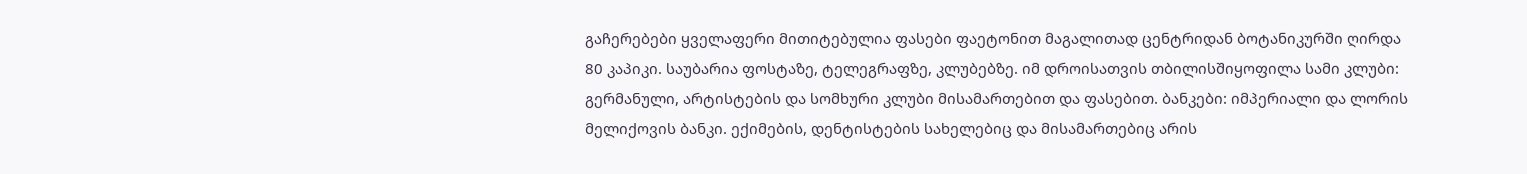გაჩერებები ყველაფერი მითიტებულია ფასები ფაეტონით მაგალითად ცენტრიდან ბოტანიკურში ღირდა 80 კაპიკი. საუბარია ფოსტაზე, ტელეგრაფზე, კლუბებზე. იმ დროისათვის თბილისშიყოფილა სამი კლუბი: გერმანული, არტისტების და სომხური კლუბი მისამართებით და ფასებით. ბანკები: იმპერიალი და ლორის მელიქოვის ბანკი. ექიმების, დენტისტების სახელებიც და მისამართებიც არის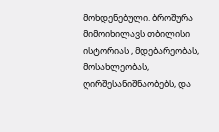მოხდენებული. ბროშურა მიმოიხილავს თბილისი ისტორიას , მდებარეობას, მოსახლეობას, ღირშესანიშნაობებს, და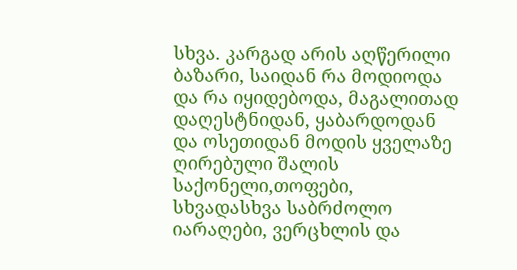სხვა. კარგად არის აღწერილი ბაზარი, საიდან რა მოდიოდა და რა იყიდებოდა, მაგალითად დაღესტნიდან, ყაბარდოდან და ოსეთიდან მოდის ყველაზე ღირებული შალის საქონელი,თოფები, სხვადასხვა საბრძოლო იარაღები, ვერცხლის და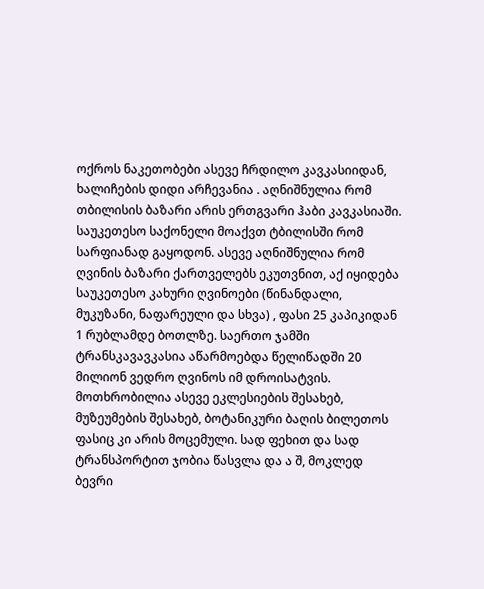ოქროს ნაკეთობები ასევე ჩრდილო კავკასიიდან, ხალიჩების დიდი არჩევანია . აღნიშნულია რომ თბილისის ბაზარი არის ერთგვარი ჰაბი კავკასიაში. საუკეთესო საქონელი მოაქვთ ტბილისში რომ სარფიანად გაყოდონ. ასევე აღნიშნულია რომ ღვინის ბაზარი ქართველებს ეკუთვნით, აქ იყიდება საუკეთესო კახური ღვინოები (წინანდალი, მუკუზანი, ნაფარეული და სხვა) , ფასი 25 კაპიკიდან 1 რუბლამდე ბოთლზე. საერთო ჯამში ტრანსკავავკასია აწარმოებდა წელიწადში 20 მილიონ ვედრო ღვინოს იმ დროისატვის. მოთხრობილია ასევე ეკლესიების შესახებ, მუზეუმების შესახებ, ბოტანიკური ბაღის ბილეთოს ფასიც კი არის მოცემული. სად ფეხით და სად ტრანსპორტით ჯობია წასვლა და ა შ, მოკლედ ბევრი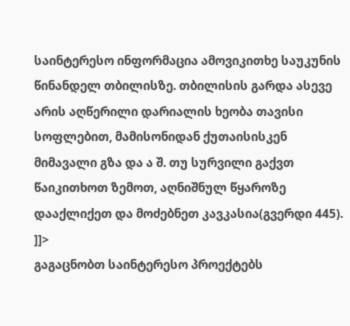საინტერესო ინფორმაცია ამოვიკითხე საუკუნის წინანდელ თბილისზე. თბილისის გარდა ასევე არის აღწერილი დარიალის ხეობა თავისი სოფლებით, მამისონიდან ქუთაისისკენ მიმავალი გზა და ა შ. თუ სურვილი გაქვთ წაიკითხოთ ზემოთ, აღნიშნულ წყაროზე დააქლიქეთ და მოძებნეთ კავკასია(გვერდი 445).
]]>
გაგაცნობთ საინტერესო პროექტებს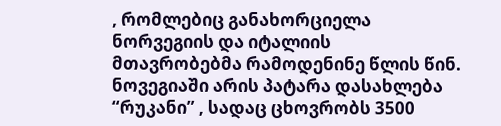, რომლებიც განახორციელა ნორვეგიის და იტალიის მთავრობებმა რამოდენინე წლის წინ. ნოვეგიაში არის პატარა დასახლება “რუკანი” , სადაც ცხოვრობს 3500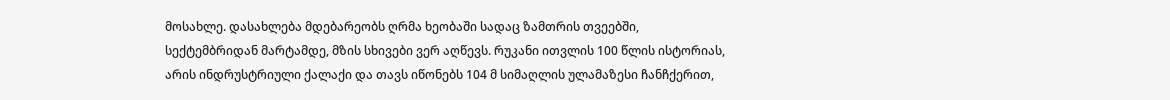მოსახლე. დასახლება მდებარეობს ღრმა ხეობაში სადაც ზამთრის თვეებში, სექტემბრიდან მარტამდე, მზის სხივები ვერ აღწევს. რუკანი ითვლის 100 წლის ისტორიას, არის ინდრუსტრიული ქალაქი და თავს იწონებს 104 მ სიმაღლის ულამაზესი ჩანჩქერით,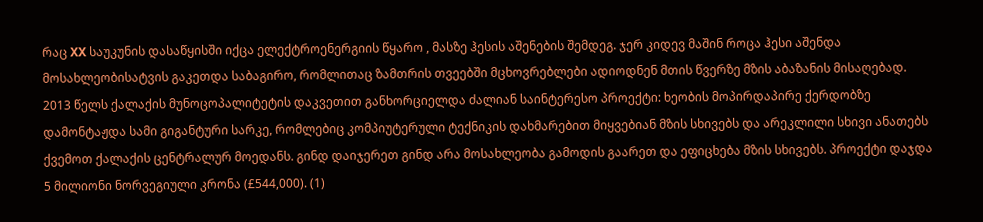რაც XX საუკუნის დასაწყისში იქცა ელექტროენერგიის წყარო , მასზე ჰესის აშენების შემდეგ. ჯერ კიდევ მაშინ როცა ჰესი აშენდა მოსახლეობისატვის გაკეთდა საბაგირო, რომლითაც ზამთრის თვეებში მცხოვრებლები ადიოდნენ მთის წვერზე მზის აბაზანის მისაღებად.
2013 წელს ქალაქის მუნოცოპალიტეტის დაკვეთით განხორციელდა ძალიან საინტერესო პროექტი: ხეობის მოპირდაპირე ქერდობზე დამონტაჟდა სამი გიგანტური სარკე, რომლებიც კომპიუტერული ტექნიკის დახმარებით მიყვებიან მზის სხივებს და არეკლილი სხივი ანათებს ქვემოთ ქალაქის ცენტრალურ მოედანს. გინდ დაიჯერეთ გინდ არა მოსახლეობა გამოდის გაარეთ და ეფიცხება მზის სხივებს. პროექტი დაჯდა 5 მილიონი ნორვეგიული კრონა (£544,000). (1)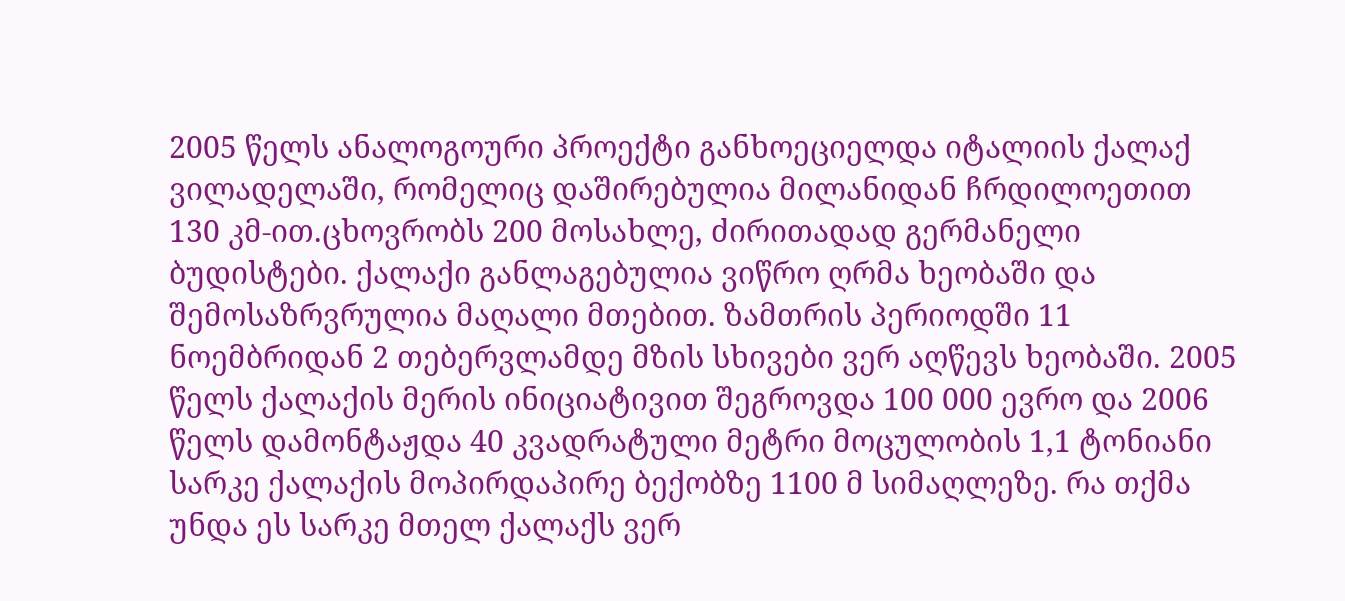2005 წელს ანალოგოური პროექტი განხოეციელდა იტალიის ქალაქ ვილადელაში, რომელიც დაშირებულია მილანიდან ჩრდილოეთით 130 კმ-ით.ცხოვრობს 200 მოსახლე, ძირითადად გერმანელი ბუდისტები. ქალაქი განლაგებულია ვიწრო ღრმა ხეობაში და შემოსაზრვრულია მაღალი მთებით. ზამთრის პერიოდში 11 ნოემბრიდან 2 თებერვლამდე მზის სხივები ვერ აღწევს ხეობაში. 2005 წელს ქალაქის მერის ინიციატივით შეგროვდა 100 000 ევრო და 2006 წელს დამონტაჟდა 40 კვადრატული მეტრი მოცულობის 1,1 ტონიანი სარკე ქალაქის მოპირდაპირე ბექობზე 1100 მ სიმაღლეზე. რა თქმა უნდა ეს სარკე მთელ ქალაქს ვერ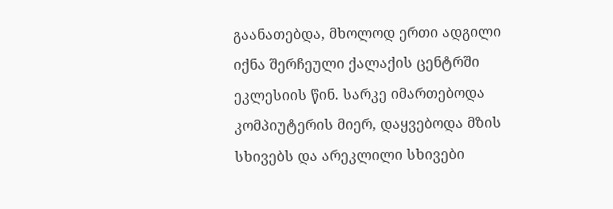გაანათებდა, მხოლოდ ერთი ადგილი იქნა შერჩეული ქალაქის ცენტრში ეკლესიის წინ. სარკე იმართებოდა კომპიუტერის მიერ, დაყვებოდა მზის სხივებს და არეკლილი სხივები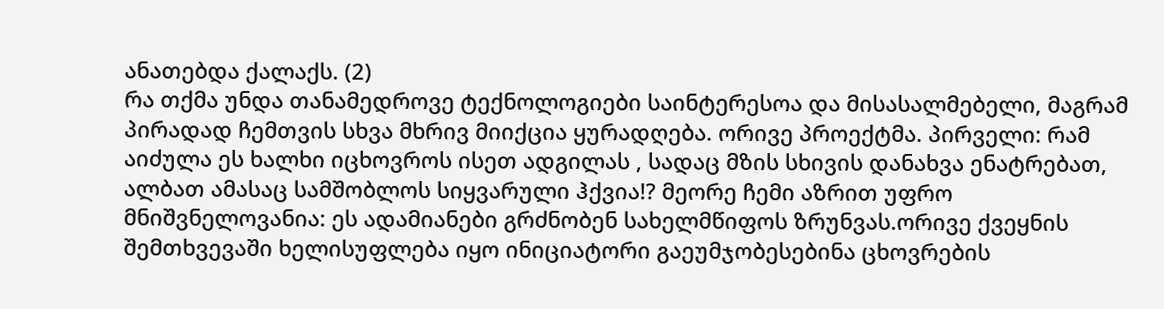ანათებდა ქალაქს. (2)
რა თქმა უნდა თანამედროვე ტექნოლოგიები საინტერესოა და მისასალმებელი, მაგრამ პირადად ჩემთვის სხვა მხრივ მიიქცია ყურადღება. ორივე პროექტმა. პირველი: რამ აიძულა ეს ხალხი იცხოვროს ისეთ ადგილას , სადაც მზის სხივის დანახვა ენატრებათ, ალბათ ამასაც სამშობლოს სიყვარული ჰქვია!? მეორე ჩემი აზრით უფრო მნიშვნელოვანია: ეს ადამიანები გრძნობენ სახელმწიფოს ზრუნვას.ორივე ქვეყნის შემთხვევაში ხელისუფლება იყო ინიციატორი გაეუმჯობესებინა ცხოვრების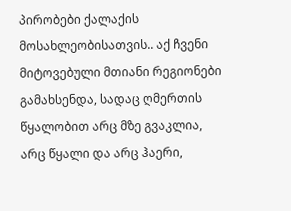პირობები ქალაქის მოსახლეობისათვის.. აქ ჩვენი მიტოვებული მთიანი რეგიონები გამახსენდა, სადაც ღმერთის წყალობით არც მზე გვაკლია, არც წყალი და არც ჰაერი,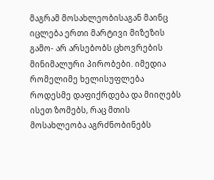მაგრამ მოსახლეობისაგან მაინც იცლება ერთი მარტივი მიზეზის გამო- არ არსებობს ცხოვრების მინიმალური პირობები. იმედია რომელიმე ხელისუფლება როდესმე დაფიქრდება და მიიღებს ისეთ ზომებს, რაც მთის მოსახლეობა აგრძნობინებს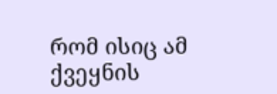რომ ისიც ამ ქვეყნის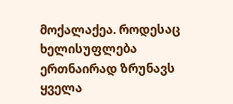მოქალაქეა. როდესაც ხელისუფლება ერთნაირად ზრუნავს ყველა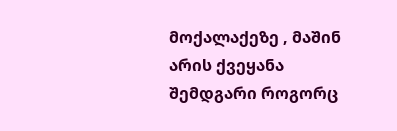მოქალაქეზე , მაშინ არის ქვეყანა შემდგარი როგორც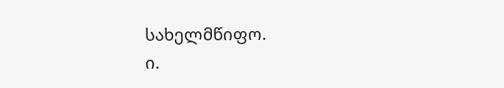სახელმწიფო.
ი.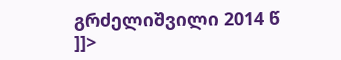გრძელიშვილი 2014 წ
]]>